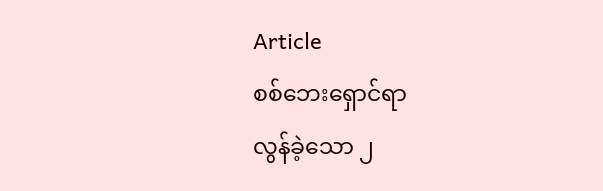Article
စစ်ဘေးရှောင်ရာ
လွန်ခဲ့သော ၂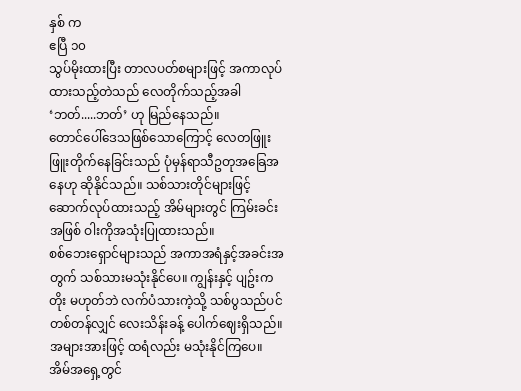နှစ် က
ဧပြီ ၁၀
သွပ်မိုးထားပြီး တာလပတ်စများဖြင့် အကာလုပ်ထားသည့်တဲသည် လေတိုက်သည့်အခါ‘ဘတ်.....ဘတ်’ ဟု မြည်နေသည်။
တောင်ပေါ်ဒေသဖြစ်သောကြောင့် လေတဖြူးဖြူးတိုက်နေခြင်းသည် ပုံမှန်ရာသီဥတုအခြေအနေဟု ဆိုနိုင်သည်။ သစ်သားတိုင်များဖြင့် ဆောက်လုပ်ထားသည့် အိမ်များတွင် ကြမ်းခင်းအဖြစ် ဝါးကိုအသုံးပြုထားသည်။
စစ်ဘေးရှောင်များသည် အကာအရံနှင့်အခင်းအတွက် သစ်သားမသုံးနိုင်ပေ။ ကျွန်းနှင့် ပျဥ်းကတိုး မဟုတ်ဘဲ လက်ပံသားကဲ့သို့ သစ်ပွသည်ပင် တစ်တန်လျှင် လေးသိန်းခန့် ပေါက်ဈေးရှိသည်။ အများအားဖြင့် ထရံလည်း မသုံးနိုင်ကြပေ။
အိမ်အရှေ့တွင်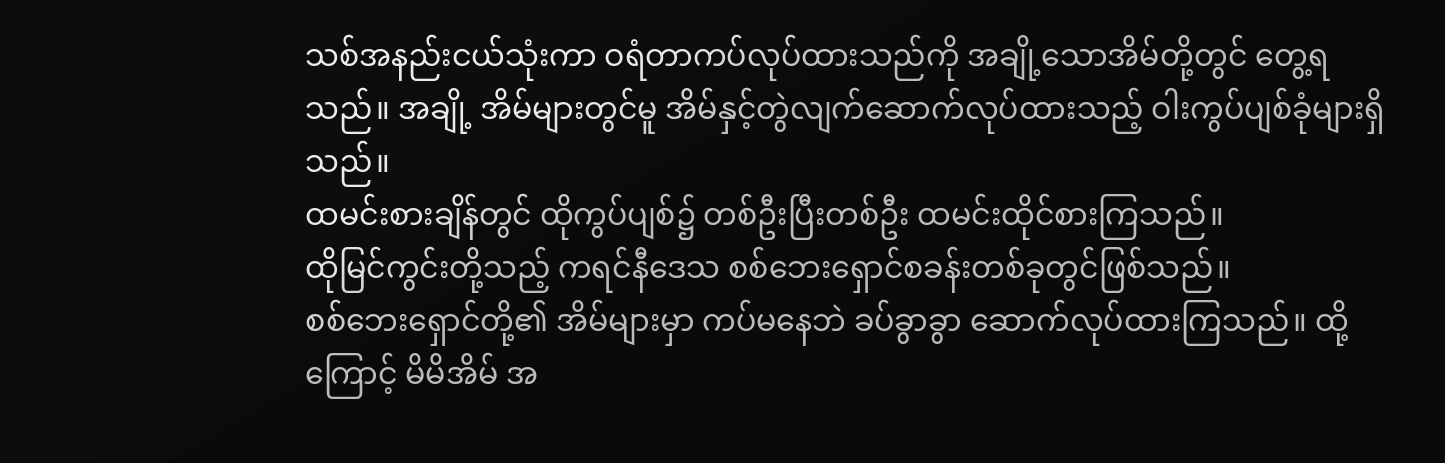သစ်အနည်းငယ်သုံးကာ ဝရံတာကပ်လုပ်ထားသည်ကို အချို့သောအိမ်တို့တွင် တွေ့ရသည်။ အချို့ အိမ်များတွင်မူ အိမ်နှင့်တွဲလျက်ဆောက်လုပ်ထားသည့် ဝါးကွပ်ပျစ်ခုံများရှိသည်။
ထမင်းစားချိန်တွင် ထိုကွပ်ပျစ်၌ တစ်ဦးပြီးတစ်ဦး ထမင်းထိုင်စားကြသည်။
ထိုမြင်ကွင်းတို့သည့် ကရင်နီဒေသ စစ်ဘေးရှောင်စခန်းတစ်ခုတွင်ဖြစ်သည်။
စစ်ဘေးရှောင်တို့၏ အိမ်များမှာ ကပ်မနေဘဲ ခပ်ခွာခွာ ဆောက်လုပ်ထားကြသည်။ ထို့ကြောင့် မိမိအိမ် အ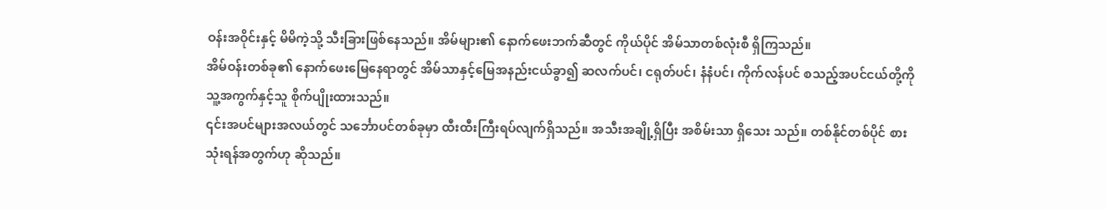ဝန်းအဝိုင်းနှင့် မိမိကဲ့သို့ သီးခြားဖြစ်နေသည်။ အိမ်များ၏ နောက်ဖေးဘက်ဆီတွင် ကိုယ်ပိုင် အိမ်သာတစ်လုံးစီ ရှိကြသည်။
အိမ်ဝန်းတစ်ခု၏ နောက်ဖေးမြေနေရာတွင် အိမ်သာနှင့်မြေအနည်းငယ်ခွာ၍ ဆလက်ပင်၊ ငရုတ်ပင်၊ နံနံပင်၊ ကိုက်လန်ပင် စသည့်အပင်ငယ်တို့ကို သူ့အကွက်နှင့်သူ စိုက်ပျိုးထားသည်။
၎င်းအပင်များအလယ်တွင် သင်္ဘောပင်တစ်ခုမှာ ထီးထီးကြီးရပ်လျက်ရှိသည်။ အသီးအချို့ရှိပြီး အစိမ်းသာ ရှိသေး သည်။ တစ်နိုင်တစ်ပိုင် စားသုံးရန်အတွက်ဟု ဆိုသည်။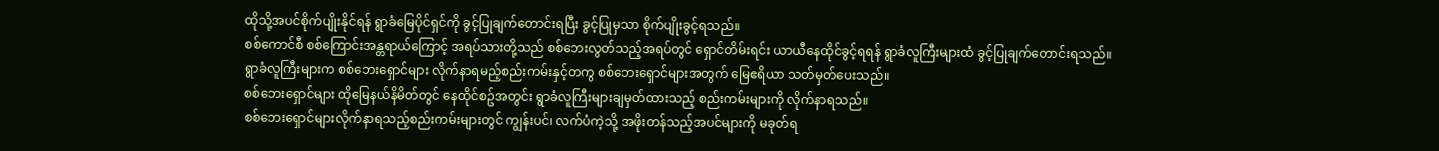ထိုသို့အပင်စိုက်ပျိုးနိုင်ရန် ရွာခံမြေပိုင်ရှင်ကို ခွင့်ပြုချက်တောင်းရပြီး ခွင့်ပြုမှသာ စိုက်ပျိုးခွင့်ရသည်။
စစ်ကောင်စီ စစ်ကြောင်းအန္တရာယ်ကြောင့် အရပ်သားတို့သည် စစ်ဘေးလွတ်သည့်အရပ်တွင် ရှောင်တိမ်းရင်း ယာယီနေထိုင်ခွင့်ရရန် ရွာခံလူကြီးများထံ ခွင့်ပြုချက်တောင်းရသည်။
ရွာခံလူကြီးများက စစ်ဘေးရှောင်များ လိုက်နာရမည့်စည်းကမ်းနှင့်တကွ စစ်ဘေးရှောင်များအတွက် မြေဧရိယာ သတ်မှတ်ပေးသည်။
စစ်ဘေးရှောင်များ ထိုမြေနယ်နိမိတ်တွင် နေထိုင်စဥ်အတွင်း ရွာခံလူကြီးများချမှတ်ထားသည့် စည်းကမ်းများကို လိုက်နာရသည်။
စစ်ဘေးရှောင်များလိုက်နာရသည့်စည်းကမ်းများတွင် ကျွန်းပင်၊ လက်ပံကဲ့သို့ အဖိုးတန်သည့်အပင်များကို မခုတ်ရ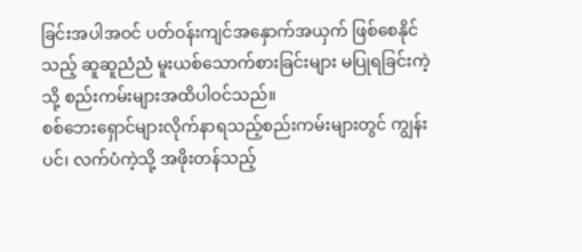ခြင်းအပါအဝင် ပတ်ဝန်းကျင်အနှောက်အယှက် ဖြစ်စေနိုင်သည့် ဆူဆူညံညံ မူးယစ်သောက်စားခြင်းများ မပြုရခြင်းကဲ့သို့ စည်းကမ်းများအထိပါဝင်သည်။
စစ်ဘေးရှောင်များလိုက်နာရသည့်စည်းကမ်းများတွင် ကျွန်းပင်၊ လက်ပံကဲ့သို့ အဖိုးတန်သည့်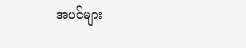အပင်များ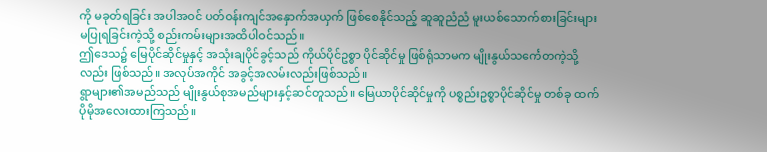ကို မခုတ်ရခြင်း အပါအဝင် ပတ်ဝန်းကျင်အနှောက်အယှက် ဖြစ်စေနိုင်သည့် ဆူဆူညံညံ မူးယစ်သောက်စားခြင်းများ မပြုရခြင်းကဲ့သို့ စည်းကမ်းများအထိပါဝင်သည်။
ဤဒေသ၌ မြေပိုင်ဆိုင်မှုနှင့် အသုံးချပိုင်ခွင့်သည် ကိုယ်ပိုင်ဥစ္စာ ပိုင်ဆိုင်မှု ဖြစ်ရုံသာမက မျိုးနွယ်သင်္ကေတကဲ့သို့ လည်း ဖြစ်သည်။ အလုပ်အကိုင် အခွင့်အလမ်းလည်းဖြစ်သည်။
ရွာများ၏အမည်သည် မျိုးနွယ်စုအမည်များနှင့်ဆင်တူသည်။ မြေယာပိုင်ဆိုင်မှုကို ပစ္စည်းဥစ္စာပိုင်ဆိုင်မှု တစ်ခု ထက် ပိုမိုအလေးထားကြသည်။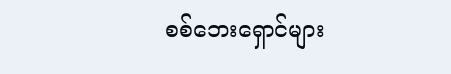စစ်ဘေးရှောင်များ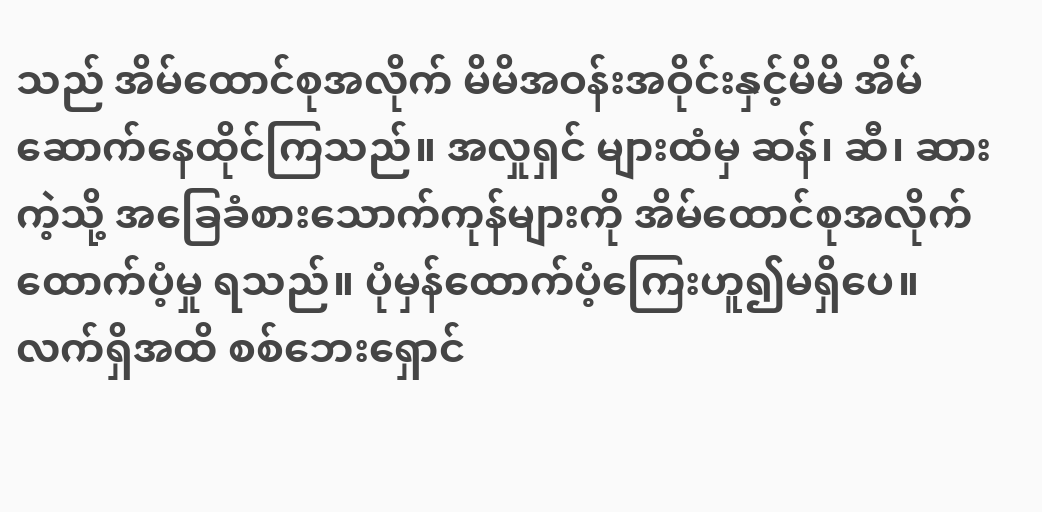သည် အိမ်ထောင်စုအလိုက် မိမိအဝန်းအဝိုင်းနှင့်မိမိ အိမ်ဆောက်နေထိုင်ကြသည်။ အလှုရှင် များထံမှ ဆန်၊ ဆီ၊ ဆားကဲ့သို့ အခြေခံစားသောက်ကုန်များကို အိမ်ထောင်စုအလိုက် ထောက်ပံ့မှု ရသည်။ ပုံမှန်ထောက်ပံ့ကြေးဟူ၍မရှိပေ။
လက်ရှိအထိ စစ်ဘေးရှောင်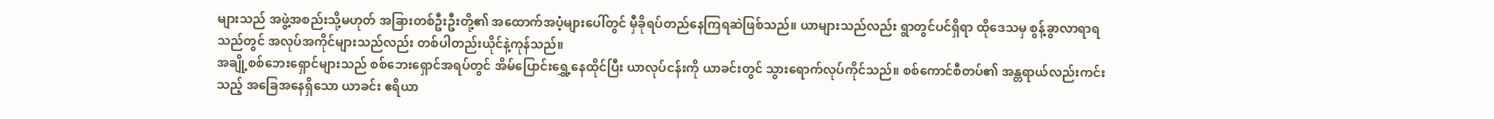များသည် အဖွဲ့အစည်းသို့မဟုတ် အခြားတစ်ဦးဦးတို့၏ အထောက်အပံ့များပေါ်တွင် မှီခိုရပ်တည်နေကြရဆဲဖြစ်သည်။ ယာများသည်လည်း ရွာတွင်ပင်ရှိရာ ထိုဒေသမှ စွန့်ခွာလာရာရသည်တွင် အလုပ်အကိုင်များသည်လည်း တစ်ပါတည်းယိုင်နဲ့ကုန်သည်။
အချို့စစ်ဘေးရှောင်များသည် စစ်ဘေးရှောင်အရပ်တွင် အိမ်ပြောင်းရွှေ့နေထိုင်ပြီး ယာလုပ်ငန်းကို ယာခင်းတွင် သွားရောက်လုပ်ကိုင်သည်။ စစ်ကောင်စီတပ်၏ အန္တရာယ်လည်းကင်းသည့် အခြေအနေရှိသော ယာခင်း ဧရိယာ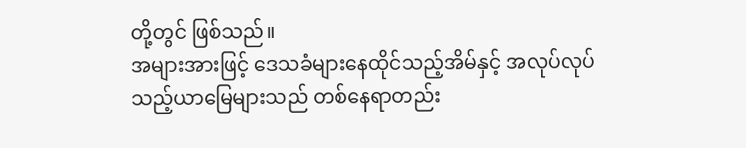တို့တွင် ဖြစ်သည်။
အများအားဖြင့် ဒေသခံများနေထိုင်သည့်အိမ်နှင့် အလုပ်လုပ်သည့်ယာမြေများသည် တစ်နေရာတည်း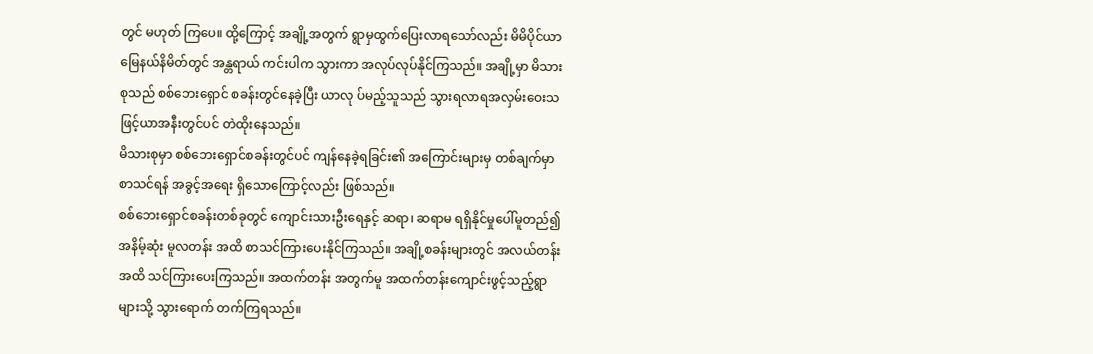တွင် မဟုတ် ကြပေ။ ထို့ကြောင့် အချို့အတွက် ရွာမှထွက်ပြေးလာရသော်လည်း မိမိပိုင်ယာမြေနယ်နိမိတ်တွင် အန္တရာယ် ကင်းပါက သွားကာ အလုပ်လုပ်နိုင်ကြသည်။ အချို့မှာ မိသားစုသည် စစ်ဘေးရှောင် စခန်းတွင်နေခဲ့ပြီး ယာလု ပ်မည့်သူသည် သွားရလာရအလှမ်းဝေးသဖြင့်ယာအနီးတွင်ပင် တဲထိုးနေသည်။
မိသားစုမှာ စစ်ဘေးရှောင်စခန်းတွင်ပင် ကျန်နေခဲ့ရခြင်း၏ အကြောင်းများမှ တစ်ချက်မှာ စာသင်ရန် အခွင့်အရေး ရှိသောကြောင့်လည်း ဖြစ်သည်။
စစ်ဘေးရှောင်စခန်းတစ်ခုတွင် ကျောင်းသားဦးရေနှင့် ဆရာ၊ ဆရာမ ရရှိနိုင်မှုပေါ်မူတည်၍ အနိမ့်ဆုံး မူလတန်း အထိ စာသင်ကြားပေးနိုင်ကြသည်။ အချို့စခန်းများတွင် အလယ်တန်းအထိ သင်ကြားပေးကြသည်။ အထက်တန်း အတွက်မူ အထက်တန်းကျောင်းဖွင့်သည့်ရွာများသို့ သွားရောက် တက်ကြရသည်။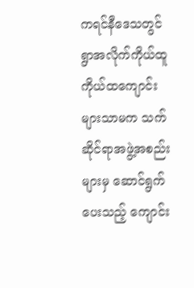ကရင်နီဒေသတွင် ရွာအလိုက်ကိုယ်ထူကိုယ်ထကျောင်းများသာမက သက်ဆိုင်ရာအဖွဲ့အစည်းများမှ ဆောင်ရွက် ပေးသည့် ကျောင်း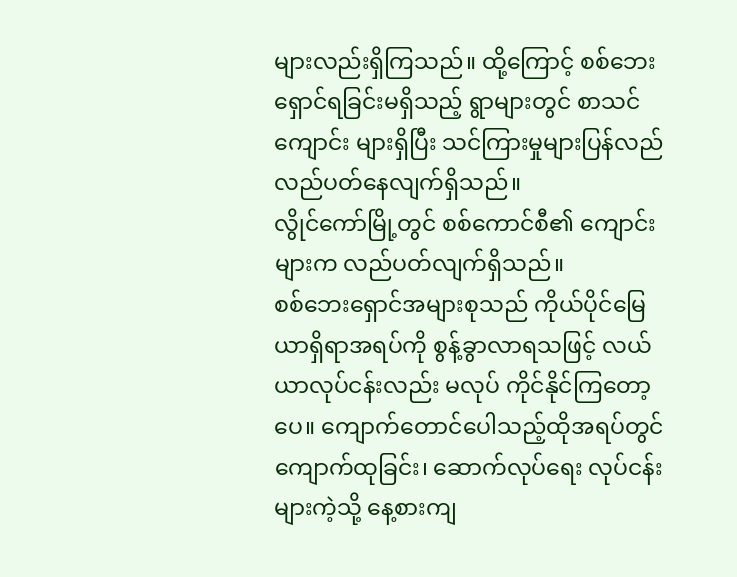များလည်းရှိကြသည်။ ထို့ကြောင့် စစ်ဘေးရှောင်ရခြင်းမရှိသည့် ရွာများတွင် စာသင်ကျောင်း များရှိပြီး သင်ကြားမှုများပြန်လည်လည်ပတ်နေလျက်ရှိသည်။
လွိုင်ကော်မြို့တွင် စစ်ကောင်စီ၏ ကျောင်းများက လည်ပတ်လျက်ရှိသည်။
စစ်ဘေးရှောင်အများစုသည် ကိုယ်ပိုင်မြေယာရှိရာအရပ်ကို စွန့်ခွာလာရသဖြင့် လယ်ယာလုပ်ငန်းလည်း မလုပ် ကိုင်နိုင်ကြတော့ပေ။ ကျောက်တောင်ပေါသည့်ထိုအရပ်တွင် ကျောက်ထုခြင်း၊ ဆောက်လုပ်ရေး လုပ်ငန်းများကဲ့သို့ နေ့စားကျ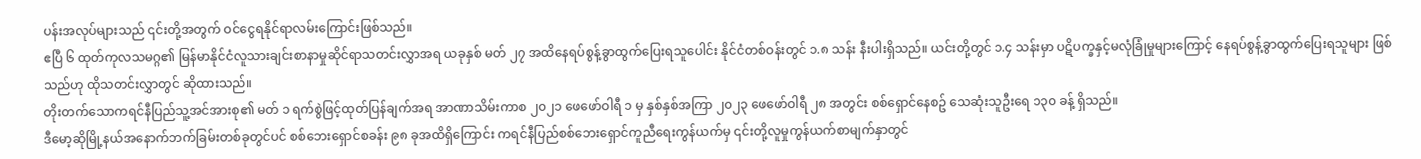ပန်းအလုပ်များသည် ၎င်းတို့အတွက် ဝင်ငွေရနိုင်ရာလမ်းကြောင်းဖြစ်သည်။
ဧပြီ ၆ ထုတ်ကုလသမဂ္ဂ၏ မြန်မာနိုင်ငံလူသားချင်းစာနာမှုဆိုင်ရာသတင်းလွှာအရ ယခုနှစ် မတ် ၂၇ အထိနေရပ်စွန့်ခွာထွက်ပြေးရသူပေါင်း နိုင်ငံတစ်ဝန်းတွင် ၁.၈ သန်း နီးပါးရှိသည်။ ယင်းတို့တွင် ၁.၄ သန်းမှာ ပဋိပက္ခနှင့်မလုံခြုံမှုများကြောင့် နေရပ်စွန့်ခွာထွက်ပြေးရသူများ ဖြစ်သည်ဟု ထိုသတင်းလွှာတွင် ဆိုထားသည်။
တိုးတက်သောကရင်နီပြည်သူ့အင်အားစု၏ မတ် ၁ ရက်စွဲဖြင့်ထုတ်ပြန်ချက်အရ အာဏာသိမ်းကာစ ၂၀၂၁ ဖေဖော်ဝါရီ ၁ မှ နှစ်နှစ်အကြာ ၂၀၂၃ ဖေဖော်ဝါရီ ၂၈ အတွင်း စစ်ရှောင်နေစဥ် သေဆုံးသူဦးရေ ၁၃၀ ခန့် ရှိသည်။
ဒီမော့ဆိုမြို့နယ်အနောက်ဘက်ခြမ်းတစ်ခုတွင်ပင် စစ်ဘေးရှောင်စခန်း ၉၈ ခုအထိရှိကြောင်း ကရင်နီပြည်စစ်ဘေးရှောင်ကူညီရေးကွန်ယက်မှ ၎င်းတို့လူမှုကွန်ယက်စာမျက်နှာတွင်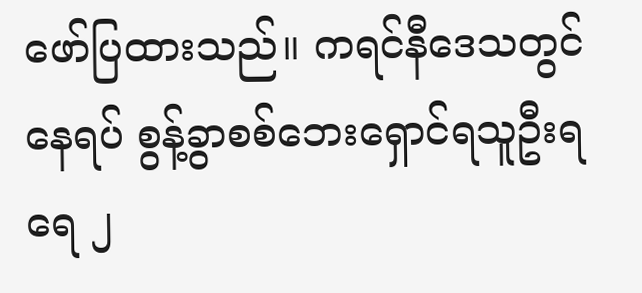ဖော်ပြထားသည်။ ကရင်နီဒေသတွင် နေရပ် စွန့်ခွာစစ်ဘေးရှောင်ရသူဦးရရေ ၂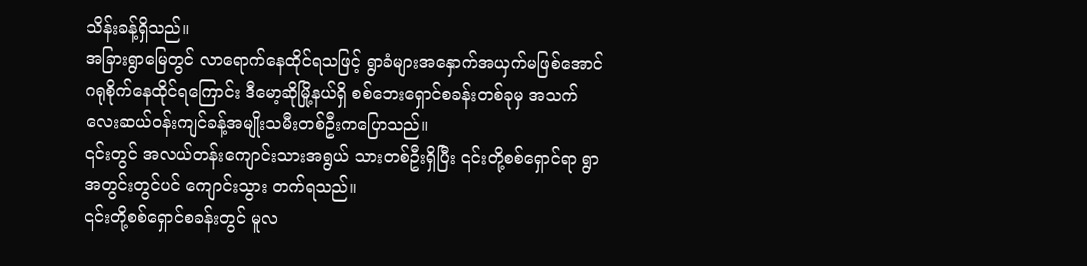သိန်းခန့်ရှိသည်။
အခြားရွာမြေတွင် လာရောက်နေထိုင်ရသဖြင့် ရွာခံများအနှောက်အယှက်မဖြစ်အောင် ဂရုစိုက်နေထိုင်ရကြောင်း ဒီမော့ဆိုမြို့နယ်ရှိ စစ်ဘေးရှောင်စခန်းတစ်ခုမှ အသက်လေးဆယ်ဝန်းကျင်ခန့်အမျိုးသမီးတစ်ဦးကပြောသည်။
၎င်းတွင် အလယ်တန်းကျောင်းသားအရွယ် သားတစ်ဦးရှိပြီး ၎င်းတို့စစ်ရှောင်ရာ ရွာအတွင်းတွင်ပင် ကျောင်းသွား တက်ရသည်။
၎င်းတို့စစ်ရှောင်စခန်းတွင် မူလ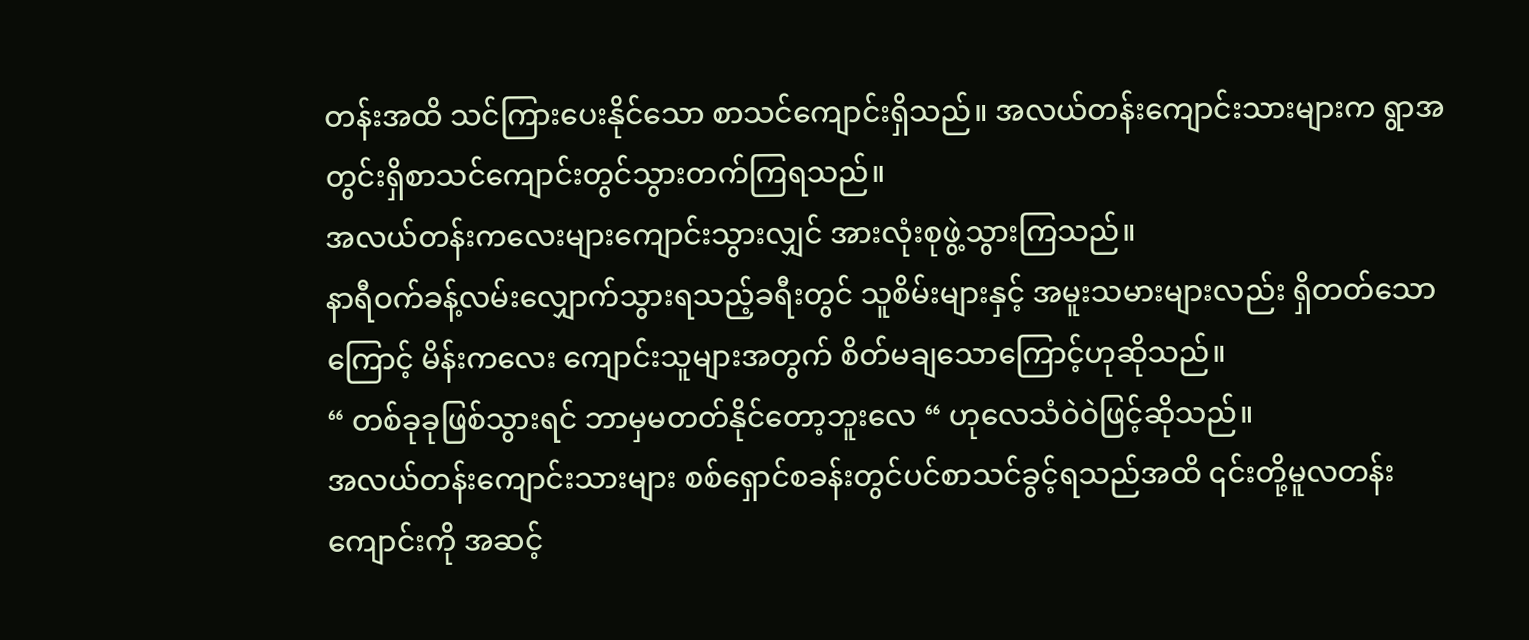တန်းအထိ သင်ကြားပေးနိုင်သော စာသင်ကျောင်းရှိသည်။ အလယ်တန်းကျောင်းသားများက ရွာအတွင်းရှိစာသင်ကျောင်းတွင်သွားတက်ကြရသည်။
အလယ်တန်းကလေးများကျောင်းသွားလျှင် အားလုံးစုဖွဲ့သွားကြသည်။
နာရီဝက်ခန့်လမ်းလျှောက်သွားရသည့်ခရီးတွင် သူစိမ်းများနှင့် အမူးသမားများလည်း ရှိတတ်သောကြောင့် မိန်းကလေး ကျောင်းသူများအတွက် စိတ်မချသောကြောင့်ဟုဆိုသည်။
“ တစ်ခုခုဖြစ်သွားရင် ဘာမှမတတ်နိုင်တော့ဘူးလေ “ ဟုလေသံဝဲဝဲဖြင့်ဆိုသည်။
အလယ်တန်းကျောင်းသားများ စစ်ရှောင်စခန်းတွင်ပင်စာသင်ခွင့်ရသည်အထိ ၎င်းတို့မူလတန်းကျောင်းကို အဆင့်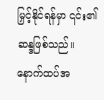မြှင့်နိုင်ရန်မှာ ၎င်း၏ဆန္ဒဖြစ်သည်။
နောက်ထပ်အ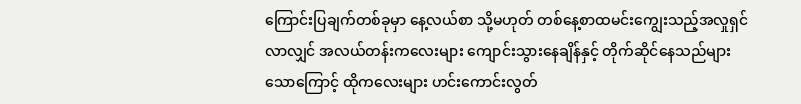ကြောင်းပြချက်တစ်ခုမှာ နေ့လယ်စာ သို့မဟုတ် တစ်နေ့စာထမင်းကျွေးသည့်အလှုရှင်လာလျှင် အလယ်တန်းကလေးများ ကျောင်းသွားနေချိန်နှင့် တိုက်ဆိုင်နေသည်များသောကြောင့် ထိုကလေးများ ဟင်းကောင်းလွတ်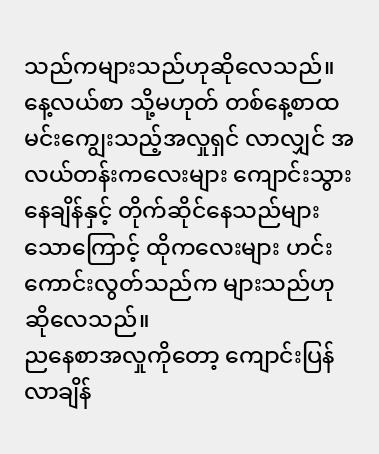သည်ကများသည်ဟုဆိုလေသည်။
နေ့လယ်စာ သို့မဟုတ် တစ်နေ့စာထမင်းကျွေးသည့်အလှုရှင် လာလျှင် အလယ်တန်းကလေးများ ကျောင်းသွားနေချိန်နှင့် တိုက်ဆိုင်နေသည်များသောကြောင့် ထိုကလေးများ ဟင်းကောင်းလွတ်သည်က များသည်ဟု ဆိုလေသည်။
ညနေစာအလှုကိုတော့ ကျောင်းပြန်လာချိန်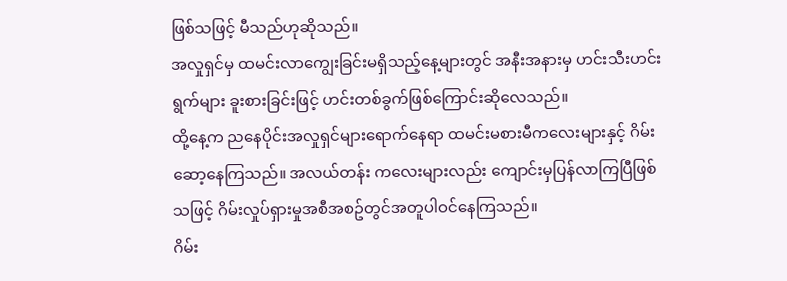ဖြစ်သဖြင့် မီသည်ဟုဆိုသည်။
အလှုရှင်မှ ထမင်းလာကျွေးခြင်းမရှိသည့်နေ့များတွင် အနီးအနားမှ ဟင်းသီးဟင်းရွက်များ ခူးစားခြင်းဖြင့် ဟင်းတစ်ခွက်ဖြစ်ကြောင်းဆိုလေသည်။
ထို့နေ့က ညနေပိုင်းအလှုရှင်များရောက်နေရာ ထမင်းမစားမီကလေးများနှင့် ဂိမ်းဆော့နေကြသည်။ အလယ်တန်း ကလေးများလည်း ကျောင်းမှပြန်လာကြပြီဖြစ်သဖြင့် ဂိမ်းလှုပ်ရှားမှုအစီအစဥ်တွင်အတူပါဝင်နေကြသည်။
ဂိမ်း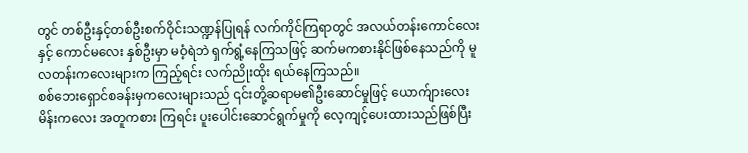တွင် တစ်ဦးနှင့်တစ်ဦးစက်ဝိုင်းသဏ္ဍန်ပြုရန် လက်ကိုင်ကြရာတွင် အလယ်တန်းကောင်လေးနှင့် ကောင်မလေး နှစ်ဦးမှာ မဝံ့ရဲဘဲ ရှက်ရွံ့နေကြသဖြင့် ဆက်မကစားနိုင်ဖြစ်နေသည်ကို မူလတန်းကလေးများက ကြည့်ရင်း လက်ညိုးထိုး ရယ်နေကြသည်။
စစ်ဘေးရှောင်စခန်းမှကလေးများသည် ၎င်းတို့ဆရာမ၏ဦးဆောင်မှုဖြင့် ယောက်ျားလေး မိန်းကလေး အတူကစား ကြရင်း ပူးပေါင်းဆောင်ရွက်မှုကို လေ့ကျင့်ပေးထားသည်ဖြစ်ပြီး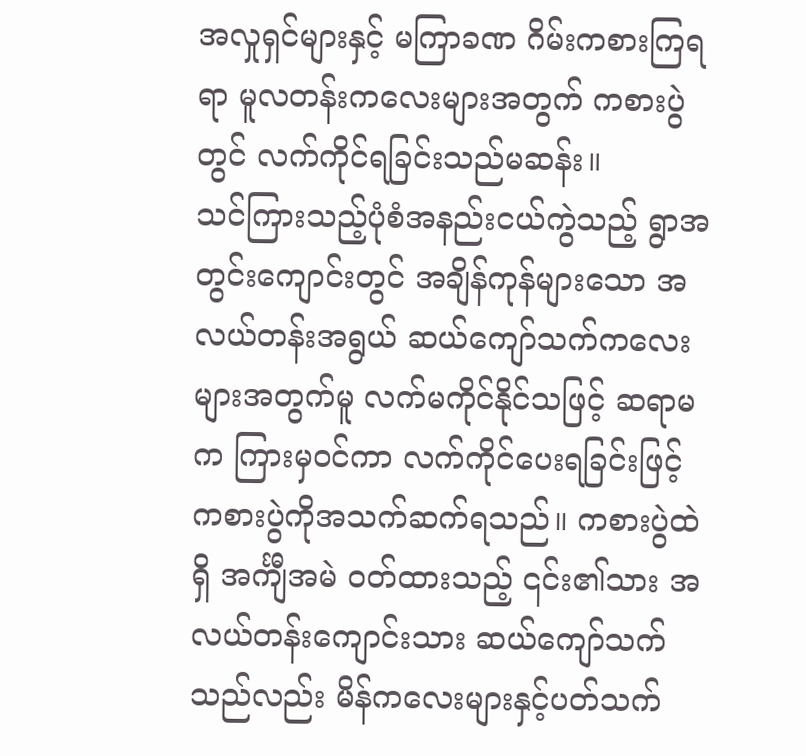အလှုရှင်များနှင့် မကြာခဏ ဂိမ်းကစားကြရရာ မူလတန်းကလေးများအတွက် ကစားပွဲတွင် လက်ကိုင်ရခြင်းသည်မဆန်း။
သင်ကြားသည့်ပုံစံအနည်းငယ်ကွဲသည့် ရွာအတွင်းကျောင်းတွင် အချိန်ကုန်များသော အလယ်တန်းအရွယ် ဆယ်ကျော်သက်ကလေးများအတွက်မူ လက်မကိုင်နိုင်သဖြင့် ဆရာမက ကြားမှဝင်ကာ လက်ကိုင်ပေးရခြင်းဖြင့် ကစားပွဲကိုအသက်ဆက်ရသည်။ ကစားပွဲထဲရှိ အင်္ကျီအမဲ ဝတ်ထားသည့် ၎င်း၏သား အလယ်တန်းကျောင်းသား ဆယ်ကျော်သက်သည်လည်း မိန်ကလေးများနှင့်ပတ်သက်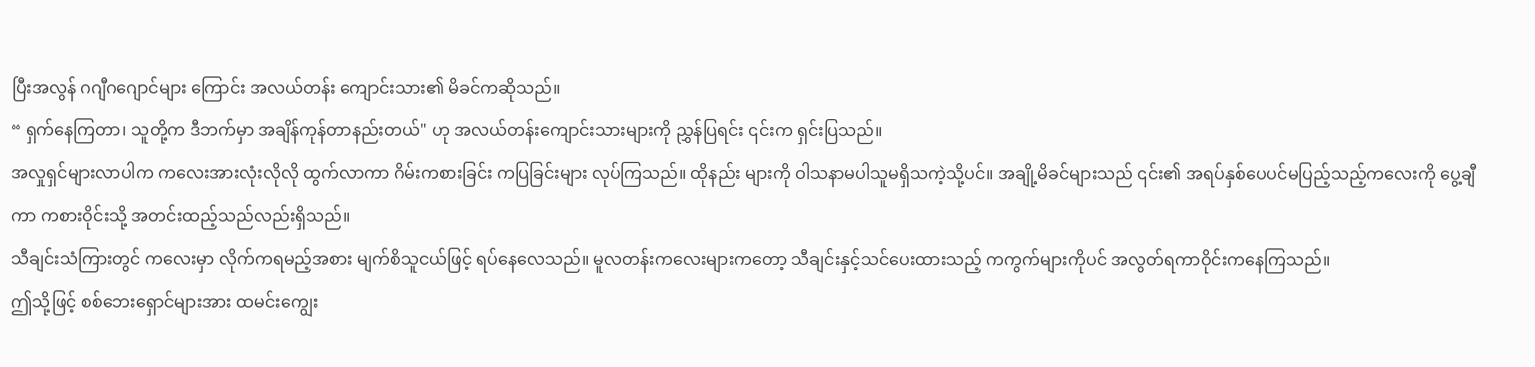ပြီးအလွန် ဂဂျီဂဂျောင်များ ကြောင်း အလယ်တန်း ကျောင်းသား၏ မိခင်ကဆိုသည်။
“ ရှက်နေကြတာ၊ သူတို့က ဒီဘက်မှာ အချိန်ကုန်တာနည်းတယ်" ဟု အလယ်တန်းကျောင်းသားများကို ညွှန်ပြရင်း ၎င်းက ရှင်းပြသည်။
အလှုရှင်များလာပါက ကလေးအားလုံးလိုလို ထွက်လာကာ ဂိမ်းကစားခြင်း ကပြခြင်းများ လုပ်ကြသည်။ ထိုနည်း များကို ဝါသနာမပါသူမရှိသကဲ့သို့ပင်။ အချို့မိခင်များသည် ၎င်း၏ အရပ်နှစ်ပေပင်မပြည့်သည့်ကလေးကို ပွေ့ချီကာ ကစားဝိုင်းသို့ အတင်းထည့်သည်လည်းရှိသည်။
သီချင်းသံကြားတွင် ကလေးမှာ လိုက်ကရမည့်အစား မျက်စိသူငယ်ဖြင့် ရပ်နေလေသည်။ မူလတန်းကလေးများကတော့ သီချင်းနှင့်သင်ပေးထားသည့် ကကွက်များကိုပင် အလွတ်ရကာဝိုင်းကနေကြသည်။
ဤသို့ဖြင့် စစ်ဘေးရှောင်များအား ထမင်းကျွေး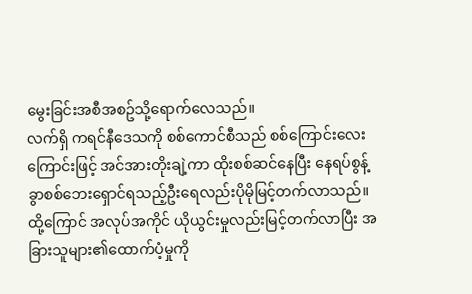မွေးခြင်းအစီအစဥ်သို့ရောက်လေသည်။
လက်ရှိ ကရင်နီဒေသကို စစ်ကောင်စီသည် စစ်ကြောင်းလေးကြောင်းဖြင့် အင်အားတိုးချဲ့ကာ ထိုးစစ်ဆင်နေပြီး နေရပ်စွန့်ခွာစစ်ဘေးရှောင်ရသည့်ဦးရေလည်းပိုမိုမြင့်တက်လာသည်။
ထို့ကြောင် အလုပ်အကိုင် ယိုယွင်းမှုလည်းမြင့်တက်လာပြီး အခြားသူများ၏ထောက်ပံ့မှုကို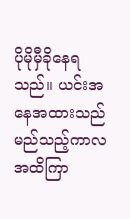ပိုမိုမှီခိုနေရသည်။ ယင်းအနေအထားသည် မည်သည့်ကာလအထိကြာ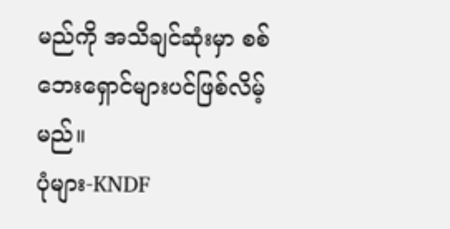မည်ကို အသိချင်ဆုံးမှာ စစ်ဘေးရှောင်များပင်ဖြစ်လိမ့်မည်။
ပုံများ-KNDF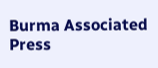Burma Associated Press